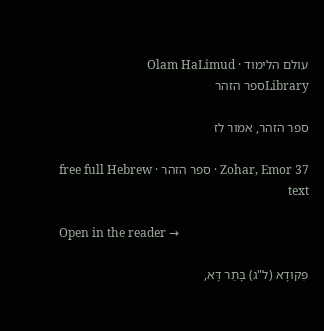עולם הלימוד · Olam HaLimud
Libraryספר הזהר

ספר הזהר, אמור לז

Zohar, Emor 37 · ספר הזהר · free full Hebrew text

Open in the reader →

פִּקּוּדָא (ל"ג) בָּתַר דָּא,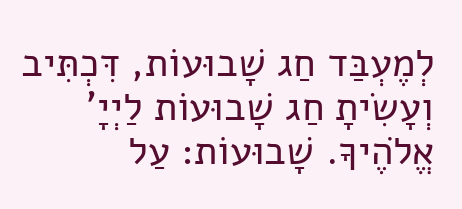לְמֶעְבַּד חַג שָׁבוּעוֹת, דִּכְתִּיב וְעָשִׂיתָ חַג שָׁבוּעוֹת לַיְיָ' אֱלֹהֶיךָ. שָׁבוּעוֹת: עַל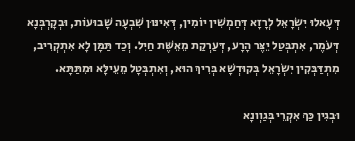דְּעָאלוּ יִשְׂרָאֵל לְרָזָא דְּחַמְשִׁין יוֹמִין, דְּאִינּוּן שִׁבְעָה שָׁבוּעוֹת, וּבְקָרְבְּנָא דְּעֹמֶר, אִתְבְּטַל יֵצֶּר הָרָע, דְּעַרְקַת מֵאֵשֶּׁת חַיִל. וְכַד תַּמָּן לָא אִתְקְרִיב, מִתְדַּבְּקִין יִשְׂרָאֵל בְּקוּדְשָׁא בְּרִיךְ הוּא, וְאִתְבְּטָל מֵעֵילָּא וּמִתַּתָּא.

וּבְגִין כַּךְ אִקְרֵי בְּגַוְונָא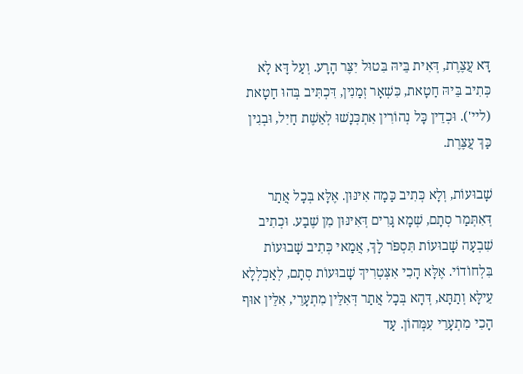דָּא עֲצֶּרֶת, דְּאִית בֵּיהּ בִּטוּל יִצֶּר הָרָע. וְעַל דָּא לָא כְּתִיב בֵּיהּ חַטָאת, כִּשְׁאָר זְמַנִין, דִּכְתִּיב בְּהוּ חַטָאת (ליי'). וּכְדֵין כָּל נְהוֹרִין אִתְכְּנָשׁוּ לְאֵשֶׁת חַיִל, וּבְגִין כַּךְ עֲצֶּרֶת.

שָׁבוּעוֹת, וְלָא כְּתִיב כַּמָה אִינּוּן. אֶלָּא בְּכָל אֲתַר דְּאִתְּמַר סְתָם, שְׁמָא גָּרִים דְּאִינּוּן מִן שֶׁבַע. וּכְתִיב שִׁבְעָה שָׁבוּעוֹת תִּסְפֹּר לָךְ, אֲמַאי כְּתִיב שָׁבוּעוֹת בִּלְחוֹדוֹי. אֶלָּא הָכִי אִצְּטְרִיךְ שָׁבוּעוֹת סְתָם, לְאַכְלְלָא עֵילָּא וְתַתָּא, דְּהָא בְּכָל אֲתַר דְּאִלֵּין מִתְעָרֵי, אִלֵּין אוּף הָכִי מִתְעָרֵי עִמְּהוֹן. עַד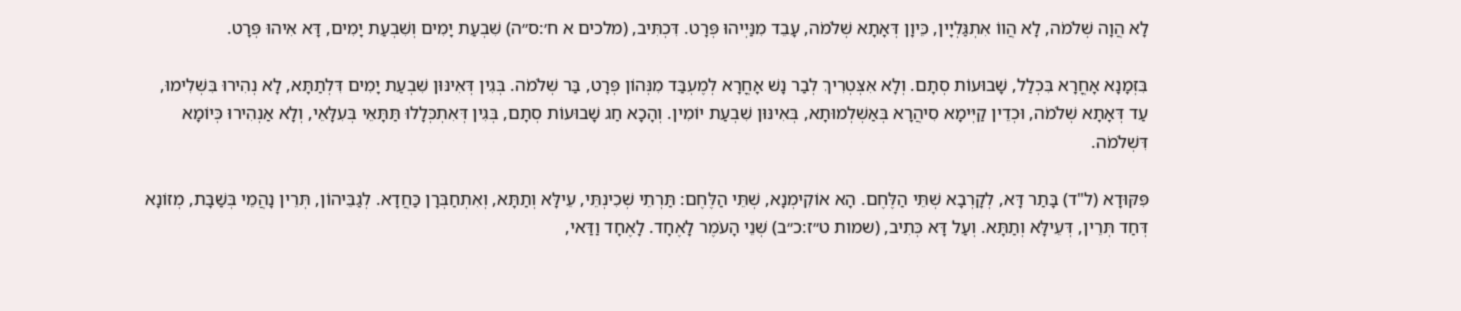לָא הֲוָה שְׁלֹמֹה, לָא הֲווֹ אִתְגַּלְיָין, כֵּיוָן דְּאָתָא שְׁלֹמֹה, עָבֵד מִנַּיְיהוּ פְּרָט. דִּכְתִּיב, (מלכים א ח׳:ס״ה) שִׁבְעַת יָמִים וְשִׁבְעַת יָמִים, דָּא אִיהוּ פְּרָט.

בִּזְמָנָא אָחֳרָא בִּכְלַל, שָׁבוּעוֹת סְתָם. וְלָא אִצְּטְרִיךְ לְבַר נָשׁ אָחֳרָא לְמֶעְבַּד מִנְּהוֹן פְּרָט, בַּר שְׁלֹמֹה. בְּגִין דְּאִינּוּן שִׁבְעַת יָמִים דִּלְתַתָּא, לָא נְהִירוּ בִּשְׁלִימוּ, עַד דְּאָתָא שְׁלֹמֹה, וּכְדֵין קַיְּימָא סִיהֲרָא בְּאַשְׁלְמוּתָא, בְּאִינּוּן שִׁבְעַת יוֹמִין. וְהָכָא חַג שָׁבוּעוֹת סְתָם, בְּגִין דְּאִתְכְּלָלוּ תַּתָּאֵי בְּעִלָּאֵי, וְלָא אַנְהִירוּ כְּיוֹמָא דִּשְׁלֹמֹה.

פִּקּוּדָא (ל"ד) בָּתַר דָּא, לְקָרְבָא שְׁתֵּי הַלֶּחֶם. הָא אוֹקִימְנָא, שְׁתֵּי הַלֶּחֶם: תַּרְתֵי שְׁכִינְתֵּי, עֵילָּא וְתַתָּא, וְאִתְחַבְּרָן כַּחֲדָא. לְגַבֵּיהוֹן, תְּרֵין נָהֲמֵי בְּשַׁבָּת, מְזוֹנָא דְּחַד תְּרֵין, דְּעֵילָּא וְתַתָּא. וְעַל דָּא כְּתִיב, (שמות ט״ז:כ״ב) שְׁנֵי הָעֹמֶר לָאֶחָד. לָאֶחָד וַדַּאי,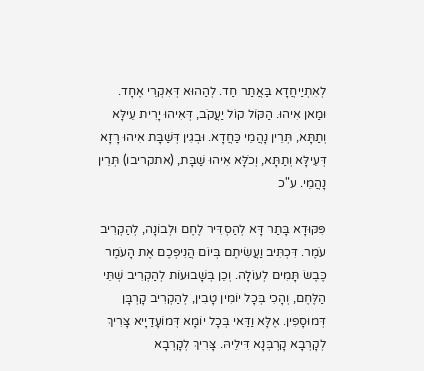לְאִתְיַיחֲדָא בַּאֲתַר חַד. לְהַהוּא דְּאִקְרֵי אֶחָד. וּמַאן אִיהוּ. הַקּוֹל קוֹל יַעֲקֹב, דְּאִיהוּ יָרִית עֵילָּא וְתַתָּא, תְּרֵין נָהֲמֵי כַּחֲדָא. וּבְגִין דְּשַׁבָּת אִיהוּ רָזָא דְּעֵילָּא וְתַתָּא, וְכֹלָּא אִיהוּ שַׁבָּת, (אתקריבו) תְּרֵין נָהֲמֵי. ע"כ

פִּקּוּדָא בָּתַר דָּא לְהַסְדִּיר לֶחֶם וּלְבוֹנָה, לְהַקְרִיב עֹמֶר. דִּכְתִּיב וַעֲשִׂיתֶם בְּיוֹם הֲנִיפְכֶם אֶת הָעֹמֶר כֶּבֶשׂ תָּמִים לְעוֹלָה. וְכֵן בְּשָׁבוּעוֹת לְהַקְרִיב שְׁתֵּי הַלֶּחֶם, וְהָכִי בְּכָל יוֹמִין טָבִין, לְהַקְרִיב קָרְבָּן דְּמוּסָפִין. אֶלָּא וַדַּאי בְּכָל יוֹמָא דְּמוֹעָדַיָיא צָּרִיךְ לְקָרְבָא קָרְבְּנָא דִּילֵיהּ. צָּרִיךְ לְקָרְבָא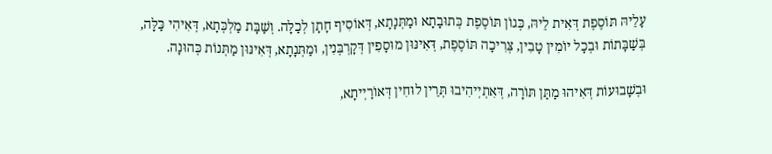עָלֵיהּ תּוֹסֶפֶת דְּאִית לֵיהּ, כְּגוֹן תּוֹסֶפֶת כְּתוּבָתָא וּמַתְּנָתָא, דְּאוֹסִיף חָתָן לְכַלָּה. וְשַׁבָּת מַלְכְּתָא, דְּאִיהִי כַּלָּה, בְּשַׁבָּתוֹת וּבְכָל יוֹמִין טָבִין, צְּרִיכָה תּוֹסֶפֶת, דְּאִינּוּן מוּסָפִין דְּקָרְבְּנִין, וּמַתְּנָתָא, דְּאִינּוּן מַתְּנוֹת כְּהוּנָה.

וּבְשָׁבוּעוֹת דְּאִיהוּ מַתַּן תּוֹרָה, דְּאִתְיְיהִיבוּ תְּרֵין לוּחִין דְּאוֹרַיְיתָא,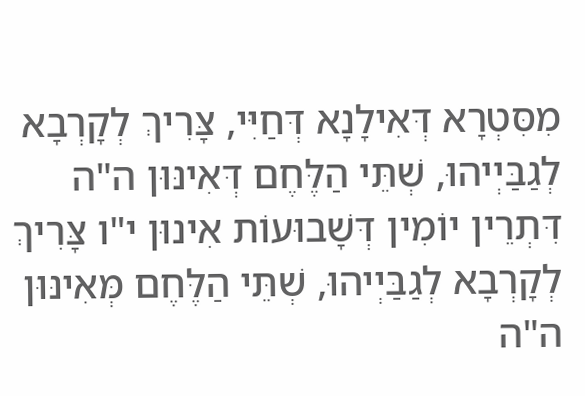מִסִּטְרָא דְּאִילָנָא דְּחַיִּי, צָּרִיךְ לְקָרְבָא לְגַבַּיְיהוּ, שְׁתֵּי הַלֶּחֶם דְּאִינּוּן ה"ה דִּתְרֵין יוֹמִין דְּשָׁבוּעוֹת אִינוּן י"ו צָּרִיךְ לְקָרְבָא לְגַבַּיְיהוּ, שְׁתֵּי הַלֶּחֶם מְּאִינּוּן ה"ה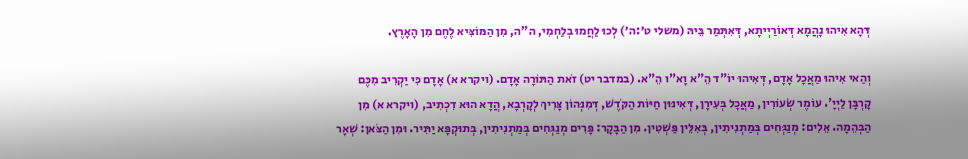דְּהָא אִיהוּ נָהֲמָא דְּאוֹרַיְיתָא, דְּאִתְּמַר בֵּיהּ (משלי ט׳:ה׳) לְכוּ לַחֲמוּ בְלַחְמִי, ה"ה, מִן הַמּוֹצִּיא לֶחֶם מִן הָאָרֶץ.

וְהַאי אִיהוּ מַאֲכָל אָדָם, דְּאִיהוּ יוֹ"ד הֵ"א וָא"ו הֵ"א. (במדבר יט) זֹאת הַתּוֹרָה אָדָם. (ויקרא א) אָדָם כִּי יַקְרִיב מִכֶּם קָרְבָּן לַיְיָ'. עוֹמֶר שְׂעוֹרִין, מַאֲכָל בְּעִירָן, דְּאִינּוּן חַיּוֹת הַקֹּדֶשׁ, דְּמִנְּהוֹן צָּרִיךְ לְקָרְבָא, הֲדָא הוּא דִכְתִיב, (ויקרא א) מִן הַבְּהֵמָה. אֵלִים: מְנַגְּחִים בְּמַתְנִיתִין, בְּאִלֵּין פַּשְׁטִין. מִן הַבָּקָר: פָּרִים מְנַגְּחִים בְּמַתְנִיתִין, בְּתוּקְפָּא יַתִּיר. וּמִן הַצֹּאן: שְׁאָר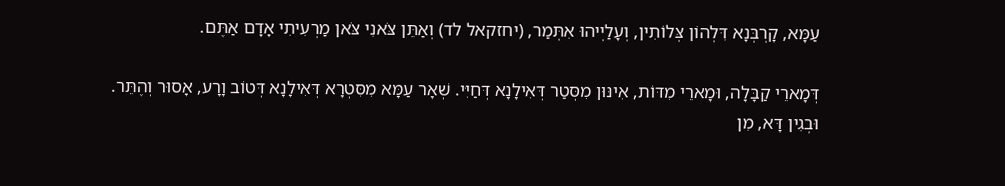עַמָּא, קָרְבְּנָא דִּלְהוֹן צְּלוֹתִין, וְעָלַיְיהוּ אִתְּמַר, (יחזקאל לד) וְאַתֵּן צֹּאנִי צֹּאן מַרְעִיתִי אָדָם אַתֶּם.

דְּמָארֵי קַבָּלָה, וּמָארֵי מִדּוֹת, אִינּוּן מִסְּטַר דְּאִילָנָא דְּחַיִּי. שְׁאָר עַמָּא מִסִּטְרָא דְּאִילָנָא דְּטוֹב וָרָע, אָסוּר וְהֶתֵּר. וּבְגִין דָּא, מִן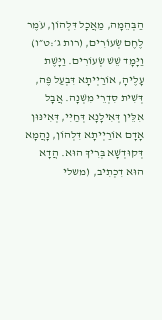הַבְּהֵמָה, מַאֲכָל דִּלְהוֹן, עֹמֶר לֶחֶם שְׂעוֹרִים, (רות ג׳:ט״ו) וַיָּמָד שֵׁשׁ שְׂעוֹרִים. וַיָּשֶׁת עָלֶיהָ, אוֹרַיְיתָא דִּבְעַל פֶּה, דְּשִׁית סִדְרֵי מִשְׁנָה. אֲבָל אִלֵּין דְּאִילָנָא דְּחַיִּי, דְּאִינּוּן אָדָם אוֹרַיְיתָא דִּלְהוֹן, נָהֲמָא דְּקוּדְשָׁא בְּרִיךְ הוּא. הֲדָא הוּא דִכְתִיב, (משלי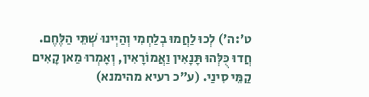ט׳:ה׳) לְכוּ לַחֲמוּ בְלַחְמִי וְהַיְינוּ שְׁתֵּי הַלֶּחֶם. חֲדוּ כֻּלְּהוּ תָּנָאִין וַאֲמוֹרָאִין, וְאָמְרוּ מַאן קָאִים קַמֵּי סִינַי. (ע"כ רעיא מהימנא)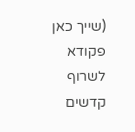(שייך כאן פקודא לשרוף קדשים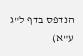הנדפס בדף ל"ג ע"א)